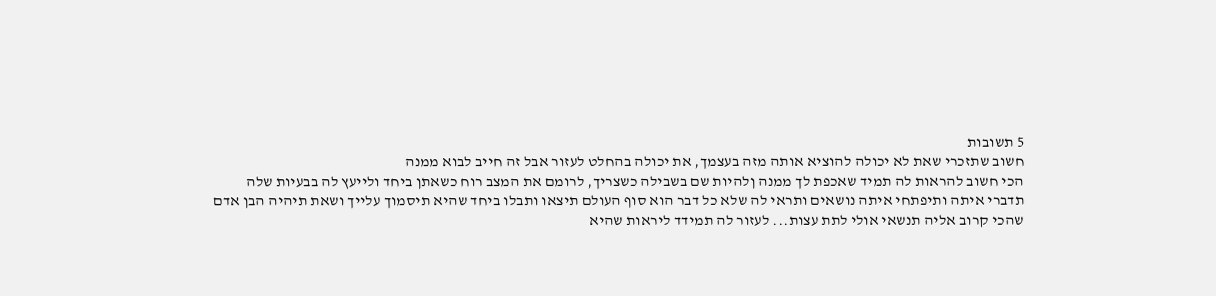5 תשובות
חשוב שתזכרי שאת לא יכולה להוציא אותה מזה בעצמך, את יכולה בהחלט לעזור אבל זה חייב לבוא ממנה
הכי חשוב להראות לה תמיד שאכפת לך ממנה ןלהיות שם בשבילה כשצריך, לרומם את המצב רוח כשאתן ביחד ולייעץ לה בבעיות שלה
תדברי איתה ותיפתחי איתה נושאים ותראי לה שלא כל דבר הוא סוף העולם תיצאו ותבלו ביחד שהיא תיסמוך עלייך ושאת תיהיה הבן אדם שהכי קרוב אליה תנשאי אולי לתת עצות... לעזור לה תמידד ליראות שהיא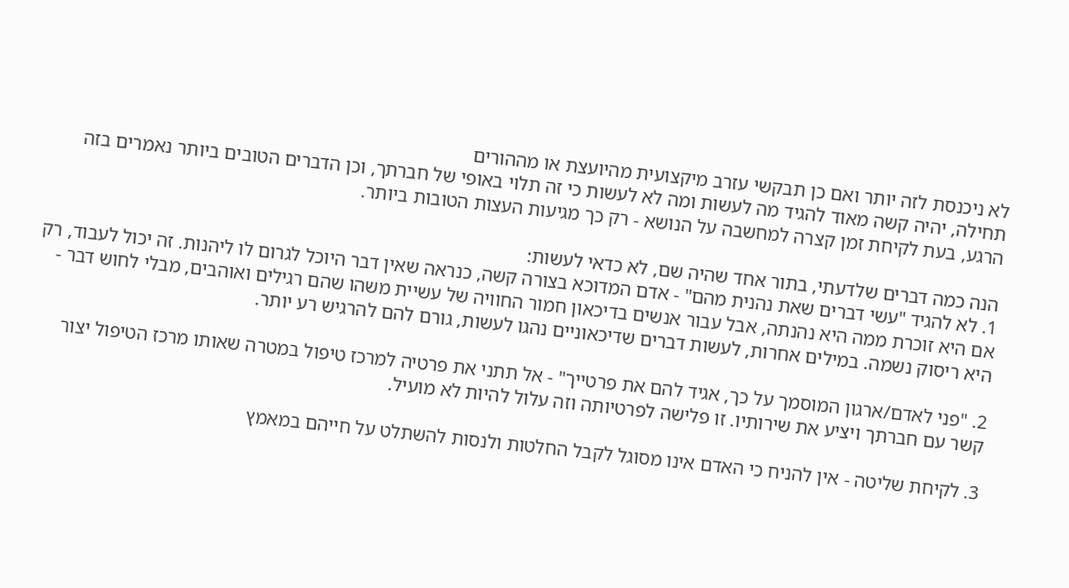לא ניכנסת לזה יותר ואם כן תבקשי עזרב מיקצועית מהיועצת או מההורים
תחילה, יהיה קשה מאוד להגיד מה לעשות ומה לא לעשות כי זה תלוי באופי של חברתך, וכן הדברים הטובים ביותר נאמרים בזה הרגע, בעת לקיחת זמן קצרה למחשבה על הנושא - רק כך מגיעות העצות הטובות ביותר.

הנה כמה דברים שלדעתי, בתור אחד שהיה שם, לא כדאי לעשות:
1. לא להגיד "עשי דברים שאת נהנית מהם" - אדם המדוכא בצורה קשה, כנראה שאין דבר היוכל לגרום לו ליהנות. זה יכול לעבוד, רק אם היא זוכרת ממה היא נהנתה, אבל עבור אנשים בדיכאון חמור החוויה של עשיית משהו שהם רגילים ואוהבים, מבלי לחוש דבר - היא ריסוק נשמה. במילים אחרות, לעשות דברים שדיכאוניים נהגו לעשות, גורם להם להרגיש רע יותר.

2. "פני לאדם/ארגון המוסמך על כך, אגיד להם את פרטייך" - אל תתני את פרטיה למרכז טיפול במטרה שאותו מרכז הטיפול יצור קשר עם חברתך ויציע את שירותיו. זו פלישה לפרטיותה וזה עלול להיות לא מועיל.

3. לקיחת שליטה - אין להניח כי האדם אינו מסוגל לקבל החלטות ולנסות להשתלט על חייהם במאמץ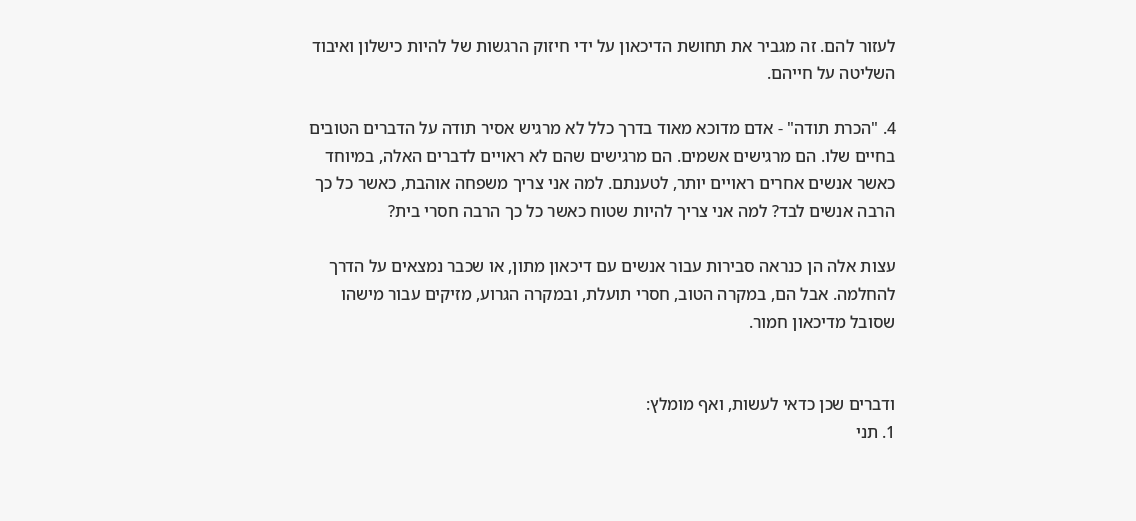לעזור להם. זה מגביר את תחושת הדיכאון על ידי חיזוק הרגשות של להיות כישלון ואיבוד השליטה על חייהם.

4. "הכרת תודה" - אדם מדוכא מאוד בדרך כלל לא מרגיש אסיר תודה על הדברים הטובים בחיים שלו. הם מרגישים אשמים. הם מרגישים שהם לא ראויים לדברים האלה, במיוחד כאשר אנשים אחרים ראויים יותר, לטענתם. למה אני צריך משפחה אוהבת, כאשר כל כך הרבה אנשים לבד? למה אני צריך להיות שטוח כאשר כל כך הרבה חסרי בית?

עצות אלה הן כנראה סבירות עבור אנשים עם דיכאון מתון, או שכבר נמצאים על הדרך להחלמה. אבל הם, במקרה הטוב, חסרי תועלת, ובמקרה הגרוע, מזיקים עבור מישהו שסובל מדיכאון חמור.


ודברים שכן כדאי לעשות, ואף מומלץ:
1. תני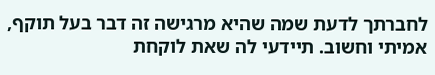לחברתך לדעת שמה שהיא מרגישה זה דבר בעל תוקף, אמיתי וחשוב. תיידעי לה שאת לוקחת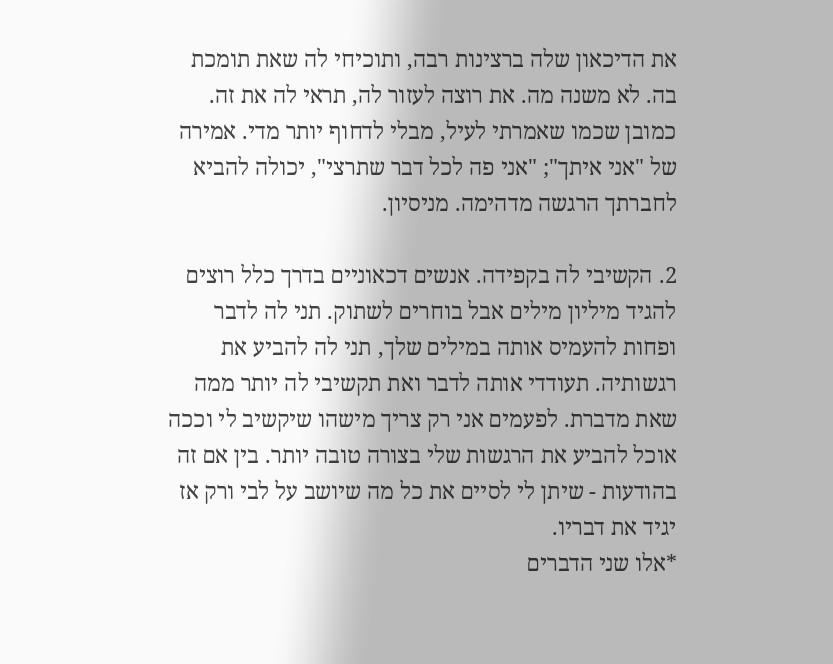את הדיכאון שלה ברצינות רבה, ותוכיחי לה שאת תומכת בה. לא משנה מה. את רוצה לעזור לה, תראי לה את זה. כמובן שכמו שאמרתי לעיל, מבלי לדחוף יותר מדי. אמירה של "אני איתך"; "אני פה לכל דבר שתרצי", יכולה להביא לחברתך הרגשה מדהימה. מניסיון.

2. הקשיבי לה בקפידה. אנשים דכאוניים בדרך כלל רוצים להגיד מיליון מילים אבל בוחרים לשתוק. תני לה לדבר ופחות להעמיס אותה במילים שלך, תני לה להביע את רגשותיה. תעודדי אותה לדבר ואת תקשיבי לה יותר ממה שאת מדברת. לפעמים אני רק צריך מישהו שיקשיב לי וככה אוכל להביע את הרגשות שלי בצורה טובה יותר. בין אם זה בהודעות - שיתן לי לסיים את כל מה שיושב על לבי ורק אז יגיד את דבריו.
*אלו שני הדברים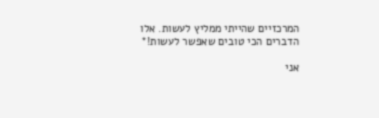המרכזיים שהייתי ממליץ לעשות. אלו הדברים הכי טובים שאפשר לעשות!*

אני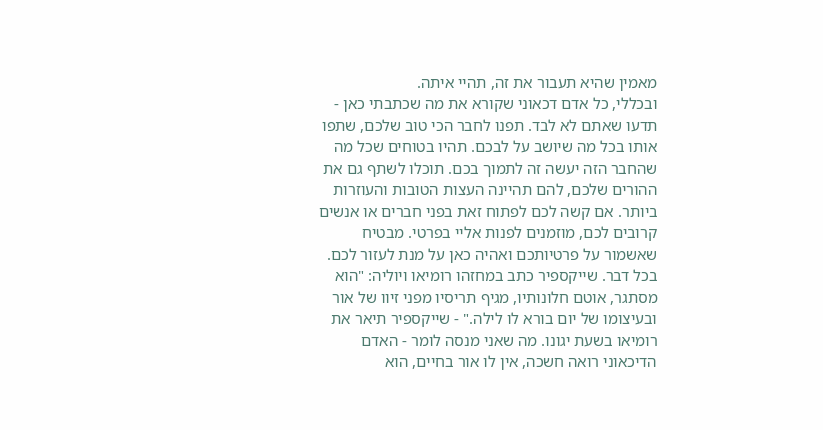מאמין שהיא תעבור את זה, תהיי איתה.
ובכללי, כל אדם דכאוני שקורא את מה שכתבתי כאן - תדעו שאתם לא לבד. תפנו לחבר הכי טוב שלכם, שתפו אותו בכל מה שיושב על לבכם. תהיו בטוחים שכל מה שהחבר הזה יעשה זה לתמוך בכם. תוכלו לשתף גם את ההורים שלכם, להם תהיינה העצות הטובות והעוזרות ביותר. אם קשה לכם לפתוח זאת בפני חברים או אנשים קרובים לכם, מוזמנים לפנות אליי בפרטי. מבטיח שאשמור על פרטיותכם ואהיה כאן על מנת לעזור לכם. בכל דבר. שייקספיר כתב במחזהו רומיאו ויוליה: "הוא מסתגר, אוטם חלונותיו, מגיף תריסיו מפני זיוו של אור ובעיצומו של יום בורא לו לילה." - שייקספיר תיאר את רומיאו בשעת יגונו. מה שאני מנסה לומר - האדם הדיכאוני רואה חשכה, אין לו אור בחיים, הוא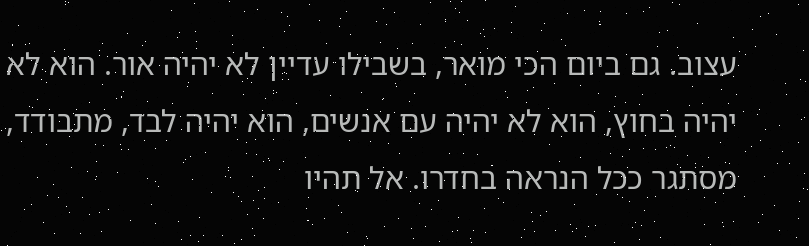עצוב. גם ביום הכי מואר, בשבילו עדיין לא יהיה אור. הוא לא יהיה בחוץ, הוא לא יהיה עם אנשים, הוא יהיה לבד, מתבודד, מסתגר ככל הנראה בחדרו. אל תהיו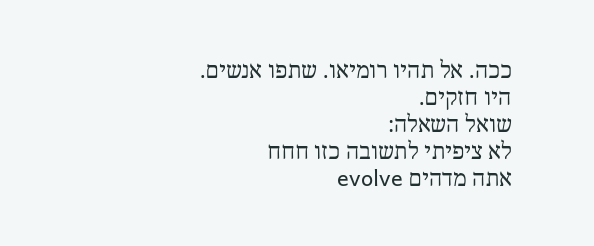ככה. אל תהיו רומיאו. שתפו אנשים. היו חזקים.
שואל השאלה:
לא ציפיתי לתשובה כזו חחח
אתה מדהים evolve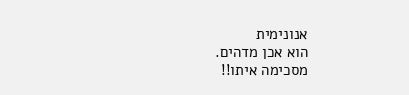אנונימית
הוא אכן מדהים.
מסכימה איתו!!